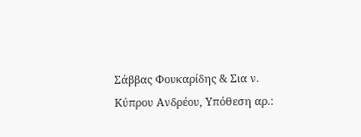Σάββας Φουκαρίδης & Σια ν. Κύπρου Ανδρέου, Υπόθεση αρ.: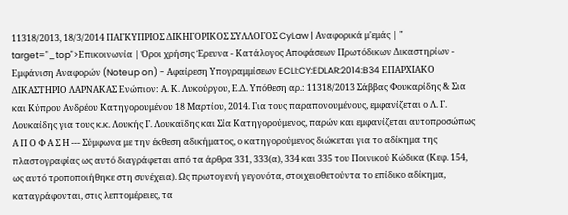11318/2013, 18/3/2014 ΠΑΓΚΥΠΡΙΟΣ ΔΙΚΗΓΟΡΙΚΟΣ ΣΥΛΛΟΓΟΣ CyLaw | Αναφορικά μ'εμάς | " target="_top">Επικοινωνία | Όροι χρήσης Έρευνα - Κατάλογος Αποφάσεων Πρωτόδικων Δικαστηρίων - Εμφάνιση Αναφορών (Noteup on) - Αφαίρεση Υπογραμμίσεων ECLI:CY:EDLAR:2014:B34 ΕΠΑΡΧΙΑΚΟ ΔΙΚΑΣΤΗΡΙΟ ΛΑΡΝΑΚΑΣ Ενώπιον: Α. Κ. Λυκούργου, Ε.Δ. Υπόθεση αρ.: 11318/2013 Σάββας Φουκαρίδης & Σια και Κύπρου Ανδρέου Κατηγορουμένου 18 Μαρτίου, 2014. Για τους παραπονουμένους, εμφανίζεται ο Λ. Γ. Λουκαίδης για τους κ.κ. Λουκής Γ. Λουκαϊδης και Σία Κατηγορούμενος, παρών και εμφανίζεται αυτοπροσώπως Α Π Ο Φ Α Σ Η --- Σύμφωνα με την έκθεση αδικήματος, ο κατηγορούμενος διώκεται για το αδίκημα της πλαστογραφίας ως αυτό διαγράφεται από τα άρθρα 331, 333(α), 334 και 335 του Ποινικού Κώδικα (Κεφ. 154, ως αυτό τροποποιήθηκε στη συνέχεια). Ως πρωτογενή γεγονότα, στοιχειοθετούντα το επίδικο αδίκημα, καταγράφονται, στις λεπτομέρειες, τα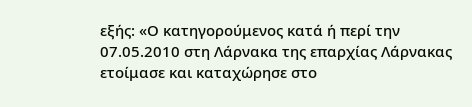εξής: «Ο κατηγορούμενος κατά ή περί την 07.05.2010 στη Λάρνακα της επαρχίας Λάρνακας ετοίμασε και καταχώρησε στο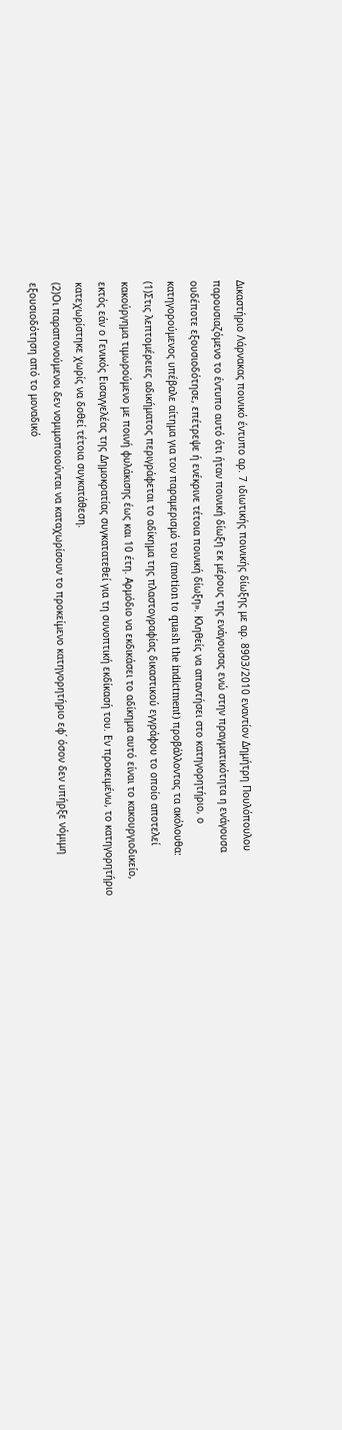Δικαστήριο Λάρνακας ποινικό έντυπο αρ. 7 ιδιωτικής ποινικής δίωξης με αρ. 8903/2010 εναντίον Δημήτρη Πουλόπουλου παρουσιαζόμενο το έντυπο αυτό ότι ήταν ποινική δίωξη εκ μέρους της ενάγουσας ενώ στην πραγματικότητα η ενάγουσα ουδέποτε εξουσιοδότησε, επέτρεψε ή ενέκρινε τέτοια ποινική δίωξη». Κληθείς να απαντήσει στο κατηγορητήριο, ο κατηγορούμενος υπέβαλε αίτημα για τον παραμερισμό του (motion to quash the indictment) προβάλλοντας τα ακόλουθα:
(1)Στις λεπτομέρειες αδικήματος περιγράφεται το αδίκημα της πλαστογραφίας δικαστικού εγγράφου το οποίο αποτελεί κακούργημα τιμωρούμενο με ποινή φυλάκισης έως και 10 έτη. Αρμόδιο να εκδικάσει το αδίκημα αυτό είναι το κακουργιοδικείο, εκτός εάν ο Γενικός Εισαγγελέας της Δημοκρατίας συγκατατεθεί για τη συνοπτική εκδίκασή του. Εν προκειμένω, το κατηγορητήριο κατεχωρίστηκε χωρίς να δοθεί τέτοια συγκατάθεση.
(2)Οι παραπονούμενοι δεν νομιμοποιούνται να καταχωρίσουν το προκείμενο κατηγορητήριο εφ΄ όσον δεν υπήρξε νόμιμη εξουσιοδότηση από το μοναδικό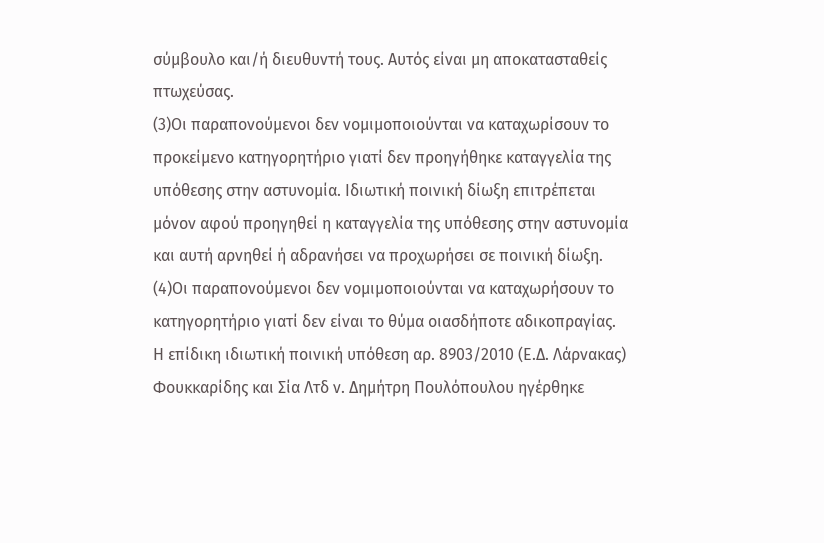σύμβουλο και/ή διευθυντή τους. Αυτός είναι μη αποκατασταθείς πτωχεύσας.
(3)Οι παραπονούμενοι δεν νομιμοποιούνται να καταχωρίσουν το προκείμενο κατηγορητήριο γιατί δεν προηγήθηκε καταγγελία της υπόθεσης στην αστυνομία. Ιδιωτική ποινική δίωξη επιτρέπεται μόνον αφού προηγηθεί η καταγγελία της υπόθεσης στην αστυνομία και αυτή αρνηθεί ή αδρανήσει να προχωρήσει σε ποινική δίωξη.
(4)Οι παραπονούμενοι δεν νομιμοποιούνται να καταχωρήσουν το κατηγορητήριο γιατί δεν είναι το θύμα οιασδήποτε αδικοπραγίας. Η επίδικη ιδιωτική ποινική υπόθεση αρ. 8903/2010 (Ε.Δ. Λάρνακας) Φουκκαρίδης και Σία Λτδ ν. Δημήτρη Πουλόπουλου ηγέρθηκε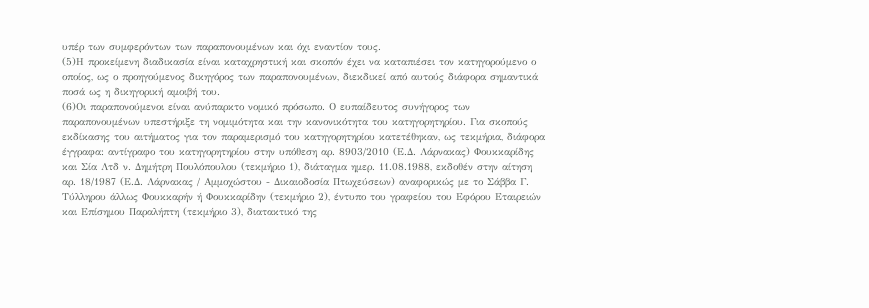υπέρ των συμφερόντων των παραπονουμένων και όχι εναντίον τους.
(5)Η προκείμενη διαδικασία είναι καταχρηστική και σκοπόν έχει να καταπιέσει τον κατηγορούμενο ο οποίος, ως ο προηγούμενος δικηγόρος των παραπονουμένων, διεκδικεί από αυτούς διάφορα σημαντικά ποσά ως η δικηγορική αμοιβή του.
(6)Οι παραπονούμενοι είναι ανύπαρκτο νομικό πρόσωπο. Ο ευπαίδευτος συνήγορος των παραπονουμένων υπεστήριξε τη νομιμότητα και την κανονικότητα του κατηγορητηρίου. Για σκοπούς εκδίκασης του αιτήματος για τον παραμερισμό του κατηγορητηρίου κατετέθηκαν, ως τεκμήρια, διάφορα έγγραφα: αντίγραφο του κατηγορητηρίου στην υπόθεση αρ. 8903/2010 (Ε.Δ. Λάρνακας) Φουκκαρίδης και Σία Λτδ ν. Δημήτρη Πουλόπουλου (τεκμήριο 1), διάταγμα ημερ. 11.08.1988, εκδοθέν στην αίτηση αρ. 18/1987 (Ε.Δ. Λάρνακας / Αμμοχώστου - Δικαιοδοσία Πτωχεύσεων) αναφορικώς με το Σάββα Γ. Τύλληρου άλλως Φουκκαρήν ή Φουκκαρίδην (τεκμήριο 2), έντυπο του γραφείου του Εφόρου Εταιρειών και Επίσημου Παραλήπτη (τεκμήριο 3), διατακτικό της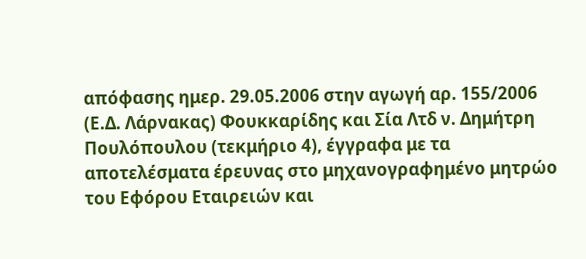απόφασης ημερ. 29.05.2006 στην αγωγή αρ. 155/2006 (Ε.Δ. Λάρνακας) Φουκκαρίδης και Σία Λτδ ν. Δημήτρη Πουλόπουλου (τεκμήριο 4), έγγραφα με τα αποτελέσματα έρευνας στο μηχανογραφημένο μητρώο του Εφόρου Εταιρειών και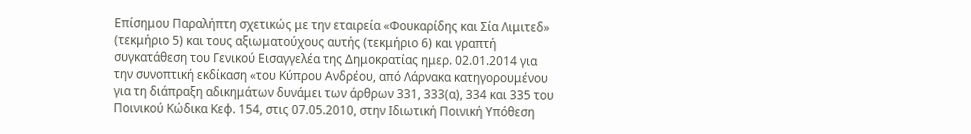Επίσημου Παραλήπτη σχετικώς με την εταιρεία «Φουκαρίδης και Σία Λιμιτεδ» (τεκμήριο 5) και τους αξιωματούχους αυτής (τεκμήριο 6) και γραπτή συγκατάθεση του Γενικού Εισαγγελέα της Δημοκρατίας ημερ. 02.01.2014 για την συνοπτική εκδίκαση «του Κύπρου Ανδρέου, από Λάρνακα κατηγορουμένου για τη διάπραξη αδικημάτων δυνάμει των άρθρων 331, 333(α), 334 και 335 του Ποινικού Κώδικα Κεφ. 154, στις 07.05.2010, στην Ιδιωτική Ποινική Υπόθεση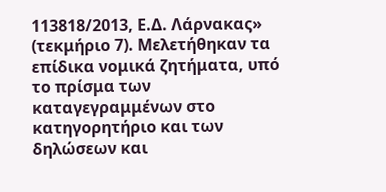113818/2013, Ε.Δ. Λάρνακας» (τεκμήριο 7). Μελετήθηκαν τα επίδικα νομικά ζητήματα, υπό το πρίσμα των καταγεγραμμένων στο κατηγορητήριο και των δηλώσεων και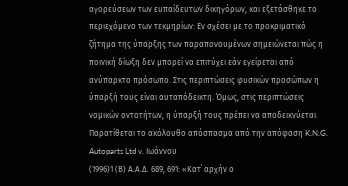αγορεύσεων των ευπαίδευτων δικηγόρων, και εξετάσθηκε το περιεχόμενο των τεκμηρίων: Εν σχέσει με το προκριματικό ζήτημα της ύπαρξης των παραπονουμένων σημειώνεται πώς η ποινική δίωξη δεν μπορεί να επιτύχει εάν εγείρεται από ανύπαρκτο πρόσωπο. Στις περιπτώσεις φυσικών προσώπων η ύπαρξή τους είναι αυταπόδεικτη. Όμως, στις περιπτώσεις νομικών οντοτήτων, η ύπαρξή τους πρέπει να αποδεικνύεται. Παρατίθεται το ακόλουθο απόσπασμα από την απόφαση K.N.G. Autoparts Ltd v. Ιωάννου
(1996)1 (Β) Α.Α.Δ. 689, 691: «Κατ΄ αρχήν ο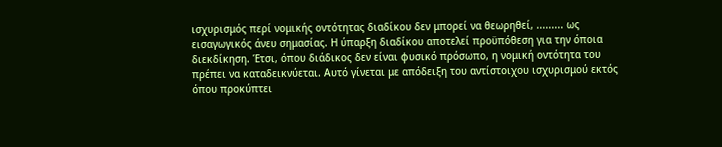ισχυρισμός περί νομικής οντότητας διαδίκου δεν μπορεί να θεωρηθεί, ......... ως εισαγωγικός άνευ σημασίας. Η ύπαρξη διαδίκου αποτελεί προϋπόθεση για την όποια διεκδίκηση. Έτσι, όπου διάδικος δεν είναι φυσικό πρόσωπο, η νομική οντότητα του πρέπει να καταδεικνύεται. Αυτό γίνεται με απόδειξη του αντίστοιχου ισχυρισμού εκτός όπου προκύπτει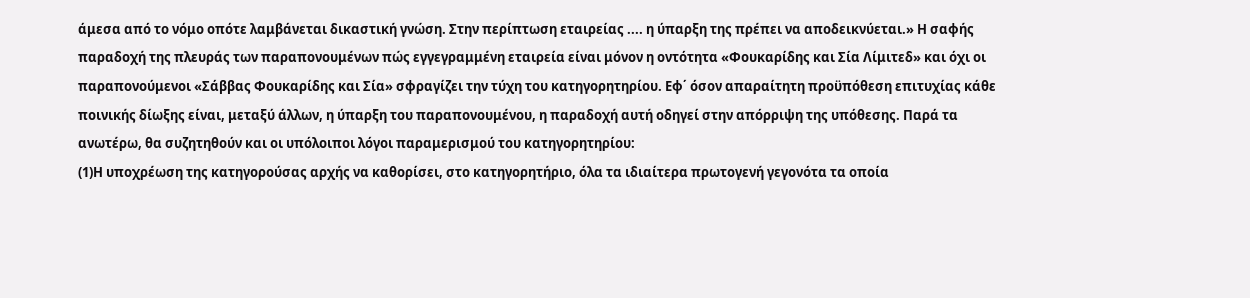άμεσα από το νόμο οπότε λαμβάνεται δικαστική γνώση. Στην περίπτωση εταιρείας .... η ύπαρξη της πρέπει να αποδεικνύεται.» Η σαφής παραδοχή της πλευράς των παραπονουμένων πώς εγγεγραμμένη εταιρεία είναι μόνον η οντότητα «Φουκαρίδης και Σία Λίμιτεδ» και όχι οι παραπονούμενοι «Σάββας Φουκαρίδης και Σία» σφραγίζει την τύχη του κατηγορητηρίου. Εφ΄ όσον απαραίτητη προϋπόθεση επιτυχίας κάθε ποινικής δίωξης είναι, μεταξύ άλλων, η ύπαρξη του παραπονουμένου, η παραδοχή αυτή οδηγεί στην απόρριψη της υπόθεσης. Παρά τα ανωτέρω, θα συζητηθούν και οι υπόλοιποι λόγοι παραμερισμού του κατηγορητηρίου:
(1)Η υποχρέωση της κατηγορούσας αρχής να καθορίσει, στο κατηγορητήριο, όλα τα ιδιαίτερα πρωτογενή γεγονότα τα οποία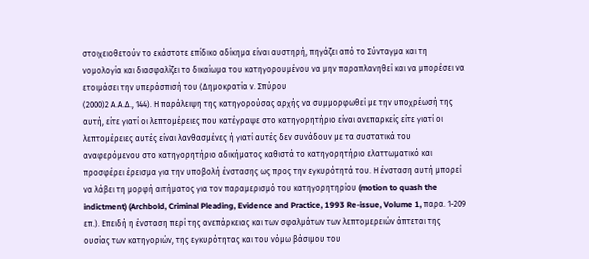στοιχειοθετούν το εκάστοτε επίδικο αδίκημα είναι αυστηρή, πηγάζει από το Σύνταγμα και τη νομολογία και διασφαλίζει το δικαίωμα του κατηγορουμένου να μην παραπλανηθεί και να μπορέσει να ετοιμάσει την υπεράσπισή του (Δημοκρατία ν. Σπύρου
(2000)2 Α.Α.Δ., 144). Η παράλειψη της κατηγορούσας αρχής να συμμορφωθεί με την υποχρέωσή της αυτή, είτε γιατί οι λεπτομέρειες που κατέγραψε στο κατηγορητήριο είναι ανεπαρκείς είτε γιατί οι λεπτομέρειες αυτές είναι λανθασμένες ή γιατί αυτές δεν συνάδουν με τα συστατικά του αναφερόμενου στο κατηγορητήριο αδικήματος καθιστά το κατηγορητήριο ελαττωματικό και προσφέρει έρεισμα για την υποβολή ένστασης ως προς την εγκυρότητά του. Η ένσταση αυτή μπορεί να λάβει τη μορφή αιτήματος για τον παραμερισμό του κατηγορητηρίου (motion to quash the indictment) (Archbold, Criminal Pleading, Evidence and Practice, 1993 Re-issue, Volume 1, παρα. 1-209 επ.). Επειδή η ένσταση περί της ανεπάρκειας και των σφαλμάτων των λεπτομερειών άπτεται της ουσίας των κατηγοριών, της εγκυρότητας και του νόμω βάσιμου του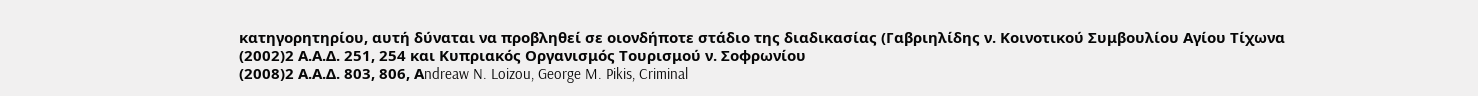κατηγορητηρίου, αυτή δύναται να προβληθεί σε οιονδήποτε στάδιο της διαδικασίας (Γαβριηλίδης ν. Κοινοτικού Συμβουλίου Αγίου Τίχωνα
(2002)2 Α.Α.Δ. 251, 254 και Κυπριακός Οργανισμός Τουρισμού ν. Σοφρωνίου
(2008)2 Α.Α.Δ. 803, 806, Αndreaw N. Loizou, George M. Pikis, Criminal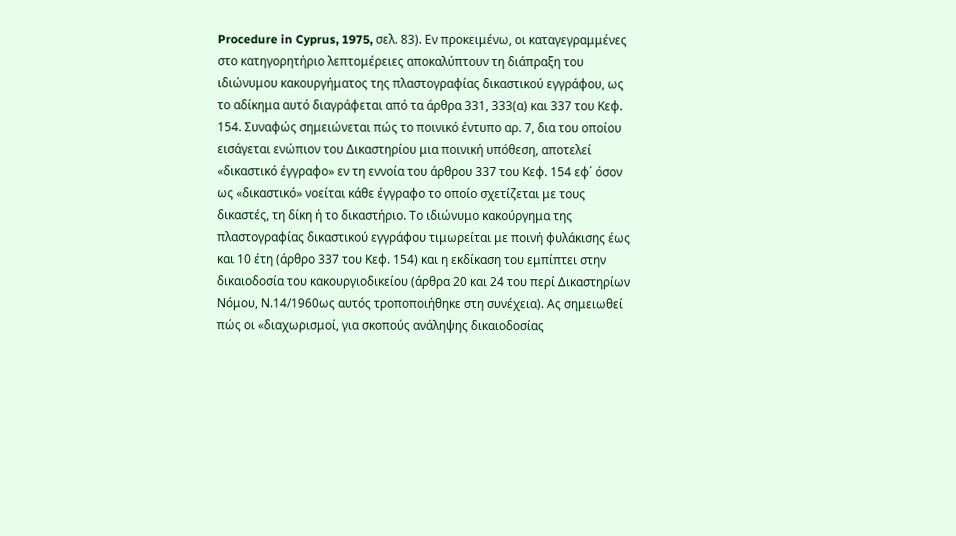Procedure in Cyprus, 1975, σελ. 83). Εν προκειμένω, οι καταγεγραμμένες στο κατηγορητήριο λεπτομέρειες αποκαλύπτουν τη διάπραξη του ιδιώνυμου κακουργήματος της πλαστογραφίας δικαστικού εγγράφου, ως το αδίκημα αυτό διαγράφεται από τα άρθρα 331, 333(α) και 337 του Κεφ. 154. Συναφώς σημειώνεται πώς το ποινικό έντυπο αρ. 7, δια του οποίου εισάγεται ενώπιον του Δικαστηρίου μια ποινική υπόθεση, αποτελεί «δικαστικό έγγραφο» εν τη εννοία του άρθρου 337 του Κεφ. 154 εφ΄ όσον ως «δικαστικό» νοείται κάθε έγγραφο το οποίο σχετίζεται με τους δικαστές, τη δίκη ή το δικαστήριο. Το ιδιώνυμο κακούργημα της πλαστογραφίας δικαστικού εγγράφου τιμωρείται με ποινή φυλάκισης έως και 10 έτη (άρθρο 337 του Κεφ. 154) και η εκδίκαση του εμπίπτει στην δικαιοδοσία του κακουργιοδικείου (άρθρα 20 και 24 του περί Δικαστηρίων Νόμου, Ν.14/1960ως αυτός τροποποιήθηκε στη συνέχεια). Ας σημειωθεί πώς οι «διαχωρισμοί, για σκοπούς ανάληψης δικαιοδοσίας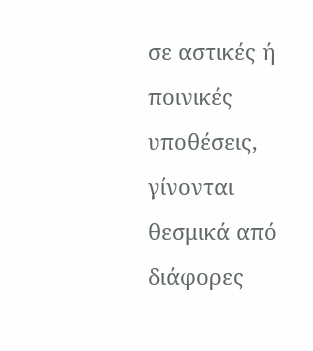σε αστικές ή ποινικές υποθέσεις, γίνονται θεσμικά από διάφορες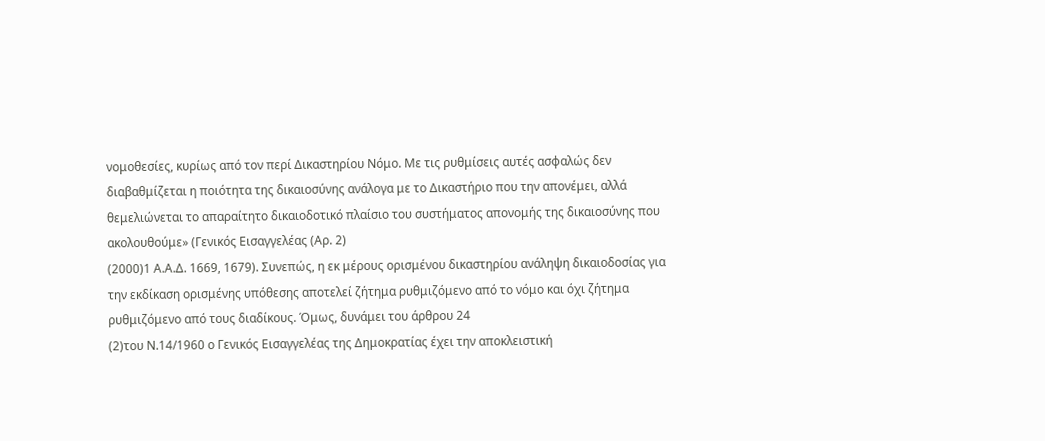νομοθεσίες, κυρίως από τον περί Δικαστηρίου Νόμο. Με τις ρυθμίσεις αυτές ασφαλώς δεν διαβαθμίζεται η ποιότητα της δικαιοσύνης ανάλογα με το Δικαστήριο που την απονέμει, αλλά θεμελιώνεται το απαραίτητο δικαιοδοτικό πλαίσιο του συστήματος απονομής της δικαιοσύνης που ακολουθούμε» (Γενικός Εισαγγελέας (Αρ. 2)
(2000)1 Α.Α.Δ. 1669, 1679). Συνεπώς, η εκ μέρους ορισμένου δικαστηρίου ανάληψη δικαιοδοσίας για την εκδίκαση ορισμένης υπόθεσης αποτελεί ζήτημα ρυθμιζόμενο από το νόμο και όχι ζήτημα ρυθμιζόμενο από τους διαδίκους. Όμως, δυνάμει του άρθρου 24
(2)του Ν.14/1960 ο Γενικός Εισαγγελέας της Δημοκρατίας έχει την αποκλειστική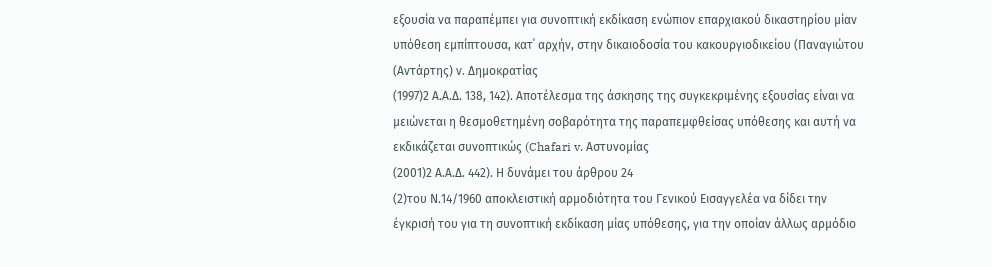εξουσία να παραπέμπει για συνοπτική εκδίκαση ενώπιον επαρχιακού δικαστηρίου μίαν υπόθεση εμπίπτουσα, κατ΄ αρχήν, στην δικαιοδοσία του κακουργιοδικείου (Παναγιώτου (Αντάρτης) ν. Δημοκρατίας
(1997)2 Α.Α.Δ. 138, 142). Αποτέλεσμα της άσκησης της συγκεκριμένης εξουσίας είναι να μειώνεται η θεσμοθετημένη σοβαρότητα της παραπεμφθείσας υπόθεσης και αυτή να εκδικάζεται συνοπτικώς (Chafari v. Αστυνομίας
(2001)2 Α.Α.Δ. 442). Η δυνάμει του άρθρου 24
(2)του Ν.14/1960 αποκλειστική αρμοδιότητα του Γενικού Εισαγγελέα να δίδει την έγκρισή του για τη συνοπτική εκδίκαση μίας υπόθεσης, για την οποίαν άλλως αρμόδιο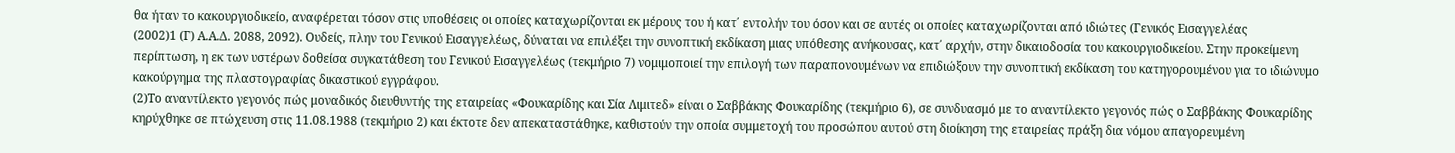θα ήταν το κακουργιοδικείο, αναφέρεται τόσον στις υποθέσεις οι οποίες καταχωρίζονται εκ μέρους του ή κατ΄ εντολήν του όσον και σε αυτές οι οποίες καταχωρίζονται από ιδιώτες (Γενικός Εισαγγελέας
(2002)1 (Γ) Α.Α.Δ. 2088, 2092). Ουδείς, πλην του Γενικού Εισαγγελέως, δύναται να επιλέξει την συνοπτική εκδίκαση μιας υπόθεσης ανήκουσας, κατ΄ αρχήν, στην δικαιοδοσία του κακουργιοδικείου. Στην προκείμενη περίπτωση, η εκ των υστέρων δοθείσα συγκατάθεση του Γενικού Εισαγγελέως (τεκμήριο 7) νομιμοποιεί την επιλογή των παραπονουμένων να επιδιώξουν την συνοπτική εκδίκαση του κατηγορουμένου για το ιδιώνυμο κακούργημα της πλαστογραφίας δικαστικού εγγράφου.
(2)Το αναντίλεκτο γεγονός πώς μοναδικός διευθυντής της εταιρείας «Φουκαρίδης και Σία Λιμιτεδ» είναι ο Σαββάκης Φουκαρίδης (τεκμήριο 6), σε συνδυασμό με το αναντίλεκτο γεγονός πώς ο Σαββάκης Φουκαρίδης κηρύχθηκε σε πτώχευση στις 11.08.1988 (τεκμήριο 2) και έκτοτε δεν απεκαταστάθηκε, καθιστούν την οποία συμμετοχή του προσώπου αυτού στη διοίκηση της εταιρείας πράξη δια νόμου απαγορευμένη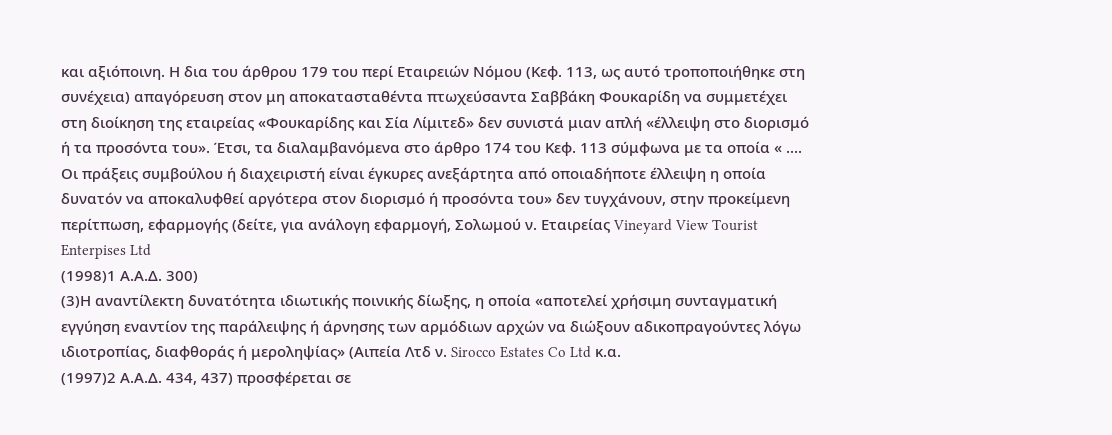και αξιόποινη. Η δια του άρθρου 179 του περί Εταιρειών Νόμου (Κεφ. 113, ως αυτό τροποποιήθηκε στη συνέχεια) απαγόρευση στον μη αποκατασταθέντα πτωχεύσαντα Σαββάκη Φουκαρίδη να συμμετέχει στη διοίκηση της εταιρείας «Φουκαρίδης και Σία Λίμιτεδ» δεν συνιστά μιαν απλή «έλλειψη στο διορισμό ή τα προσόντα του». Έτσι, τα διαλαμβανόμενα στο άρθρο 174 του Κεφ. 113 σύμφωνα με τα οποία « .... Οι πράξεις συμβούλου ή διαχειριστή είναι έγκυρες ανεξάρτητα από οποιαδήποτε έλλειψη η οποία δυνατόν να αποκαλυφθεί αργότερα στον διορισμό ή προσόντα του» δεν τυγχάνουν, στην προκείμενη περίτπωση, εφαρμογής (δείτε, για ανάλογη εφαρμογή, Σολωμού ν. Εταιρείας Vineyard View Tourist Enterpises Ltd
(1998)1 Α.Α.Δ. 300)
(3)Η αναντίλεκτη δυνατότητα ιδιωτικής ποινικής δίωξης, η οποία «αποτελεί χρήσιμη συνταγματική εγγύηση εναντίον της παράλειψης ή άρνησης των αρμόδιων αρχών να διώξουν αδικοπραγούντες λόγω ιδιοτροπίας, διαφθοράς ή μεροληψίας» (Αιπεία Λτδ ν. Sirocco Estates Co Ltd κ.α.
(1997)2 Α.Α.Δ. 434, 437) προσφέρεται σε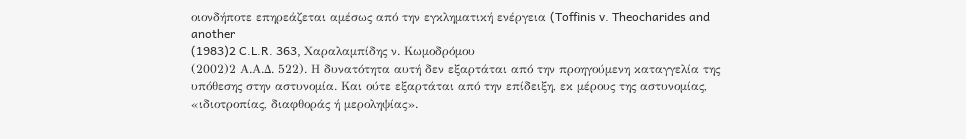οιονδήποτε επηρεάζεται αμέσως από την εγκληματική ενέργεια (Toffinis v. Theocharides and another
(1983)2 C.L.R. 363, Χαραλαμπίδης ν. Κωμοδρόμου
(2002)2 Α.Α.Δ. 522). Η δυνατότητα αυτή δεν εξαρτάται από την προηγούμενη καταγγελία της υπόθεσης στην αστυνομία. Και ούτε εξαρτάται από την επίδειξη, εκ μέρους της αστυνομίας, «ιδιοτροπίας, διαφθοράς ή μεροληψίας».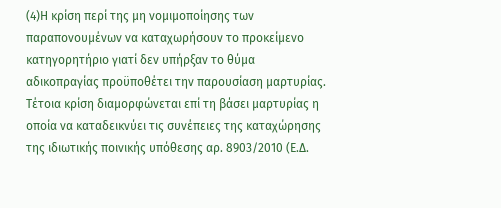(4)Η κρίση περί της μη νομιμοποίησης των παραπονουμένων να καταχωρήσουν το προκείμενο κατηγορητήριο γιατί δεν υπήρξαν το θύμα αδικοπραγίας προϋποθέτει την παρουσίαση μαρτυρίας. Τέτοια κρίση διαμορφώνεται επί τη βάσει μαρτυρίας η οποία να καταδεικνύει τις συνέπειες της καταχώρησης της ιδιωτικής ποινικής υπόθεσης αρ. 8903/2010 (Ε.Δ.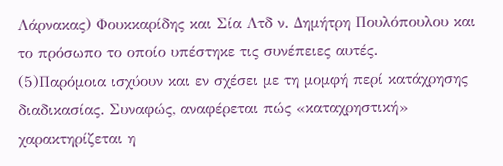Λάρνακας) Φουκκαρίδης και Σία Λτδ ν. Δημήτρη Πουλόπουλου και το πρόσωπο το οποίο υπέστηκε τις συνέπειες αυτές.
(5)Παρόμοια ισχύουν και εν σχέσει με τη μομφή περί κατάχρησης διαδικασίας. Συναφώς, αναφέρεται πώς «καταχρηστική» χαρακτηρίζεται η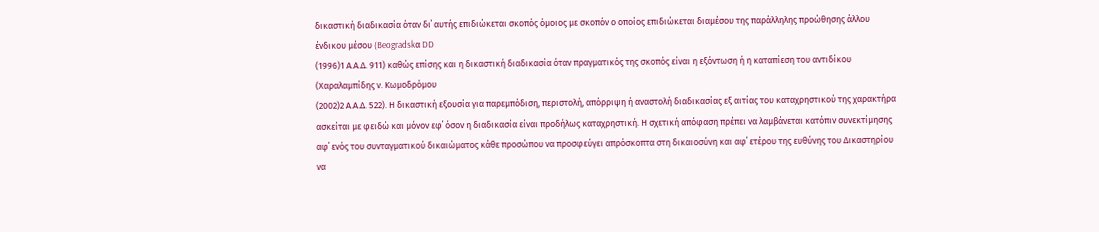δικαστική διαδικασία όταν δι΄ αυτής επιδιώκεται σκοπός όμοιος με σκοπόν ο οποίος επιδιώκεται διαμέσου της παράλληλης προώθησης άλλου ένδικου μέσου (Beogradskα DD
(1996)1 Α.Α.Δ. 911) καθώς επίσης και η δικαστική διαδικασία όταν πραγματικός της σκοπός είναι η εξόντωση ή η καταπίεση του αντιδίκου (Χαραλαμπίδης ν. Κωμοδρόμου
(2002)2 Α.Α.Δ. 522). Η δικαστική εξουσία για παρεμπόδιση, περιστολή, απόρριψη ή αναστολή διαδικασίας εξ αιτίας του καταχρηστικού της χαρακτήρα ασκείται με φειδώ και μόνον εφ΄ όσον η διαδικασία είναι προδήλως καταχρηστική. Η σχετική απόφαση πρέπει να λαμβάνεται κατόπιν συνεκτίμησης αφ΄ ενός του συνταγματικού δικαιώματος κάθε προσώπου να προσφεύγει απρόσκοπτα στη δικαιοσύνη και αφ΄ ετέρου της ευθύνης του Δικαστηρίου να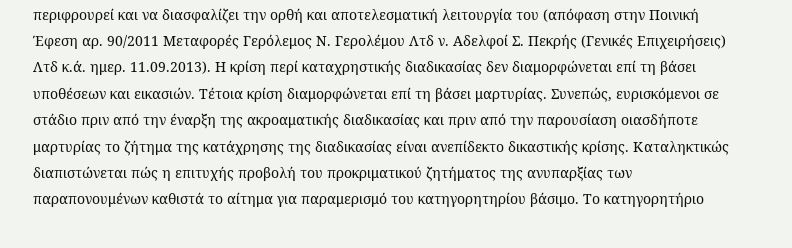περιφρουρεί και να διασφαλίζει την ορθή και αποτελεσματική λειτουργία του (απόφαση στην Ποινική Έφεση αρ. 90/2011 Μεταφορές Γερόλεμος Ν. Γερολέμου Λτδ ν. Αδελφοί Σ. Πεκρής (Γενικές Επιχειρήσεις) Λτδ κ.ά. ημερ. 11.09.2013). Η κρίση περί καταχρηστικής διαδικασίας δεν διαμορφώνεται επί τη βάσει υποθέσεων και εικασιών. Τέτοια κρίση διαμορφώνεται επί τη βάσει μαρτυρίας. Συνεπώς, ευρισκόμενοι σε στάδιο πριν από την έναρξη της ακροαματικής διαδικασίας και πριν από την παρουσίαση οιασδήποτε μαρτυρίας το ζήτημα της κατάχρησης της διαδικασίας είναι ανεπίδεκτο δικαστικής κρίσης. Καταληκτικώς διαπιστώνεται πώς η επιτυχής προβολή του προκριματικού ζητήματος της ανυπαρξίας των παραπονουμένων καθιστά το αίτημα για παραμερισμό του κατηγορητηρίου βάσιμο. Το κατηγορητήριο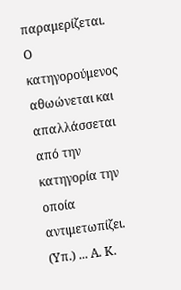παραμερίζεται. Ο κατηγορούμενος αθωώνεται και απαλλάσσεται από την κατηγορία την οποία αντιμετωπίζει. (Υπ.) ... Α. Κ.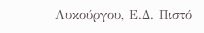Λυκούργου, Ε.Δ. Πιστό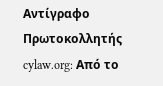Αντίγραφο Πρωτοκολλητής cylaw.org: Από το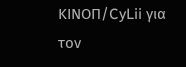ΚΙΝOΠ/CyLii για τον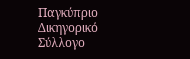Παγκύπριο Δικηγορικό Σύλλογο